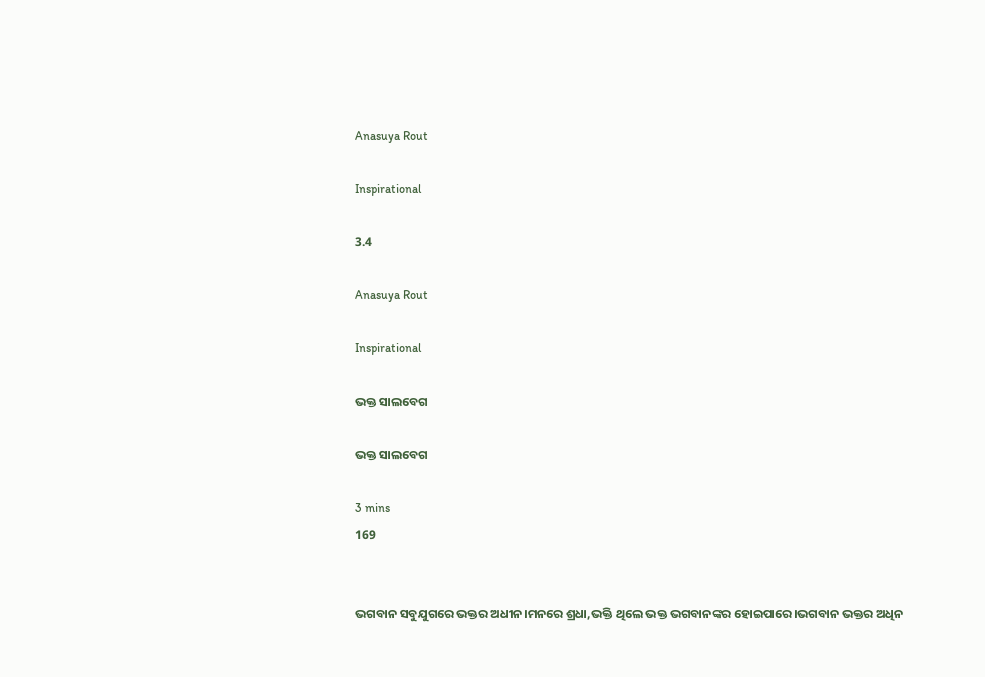Anasuya Rout

Inspirational

3.4

Anasuya Rout

Inspirational

ଭକ୍ତ ସାଲବେଗ

ଭକ୍ତ ସାଲବେଗ

3 mins
169


ଭଗବାନ ସବୁଯୁଗରେ ଭକ୍ତର ଅଧୀନ।ମନରେ ଶ୍ରଧା,ଭକ୍ତି ଥିଲେ ଭକ୍ତ ଭଗବାନଙ୍କର ହୋଇପାରେ।ଭଗବାନ ଭକ୍ତର ଅଧିନ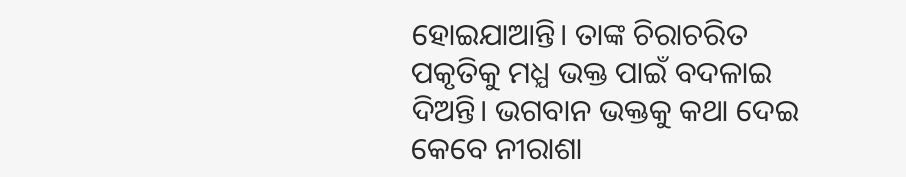ହୋଇଯାଆନ୍ତି। ତାଙ୍କ ଚିରାଚରିତ ପକୃତିକୁ ମଧ୍ଯ ଭକ୍ତ ପାଇଁ ବଦଳାଇ ଦିଅନ୍ତି। ଭଗବାନ ଭକ୍ତକୁ କଥା ଦେଇ କେବେ ନୀରାଶା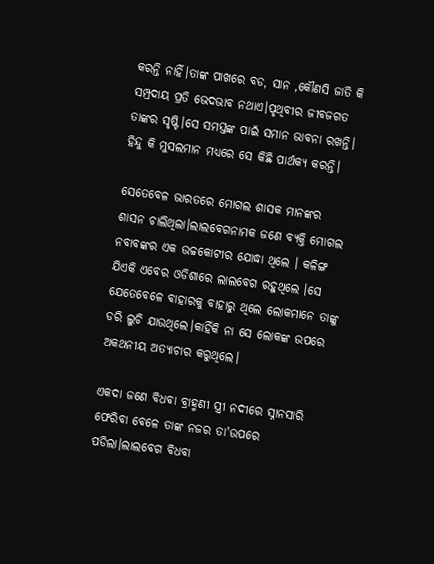କରନ୍ତି ନାହିଁ।ତାଙ୍କ ପାଖରେ ବଡ, ସାନ ,କୌଣସି ଜାତି କି ସମ୍ପ୍ରଦାୟ ପ୍ରତି ଭେଦଭାବ ନଥାଏ।ପୃଥିବୀର ଜୀବଜଗତ ତାଙ୍କର ସୃଷ୍ଟି।ସେ ସମସ୍ତଙ୍କ ପାଇଁ ସମାନ ଭାବନା ରଖନ୍ତି। ହିନ୍ଦୁ କି ମୁସଲମାନ ମଧ୍ଯରେ ସେ କିଛି ପାର୍ଥକ୍ଯ କରନ୍ତି।

ସେତେବେଳ ଭାରତରେ ମୋଗଲ ଶାସକ ମାନଙ୍କର ଶାସନ ଚାଲିଥିଲା।ଲାଲବେଗନାମକ ଜଣେ ବ୍ଯକ୍ତି ମୋଗଲ ନବାବଙ୍କର ଏକ ଉଚ୍ଚକୋଟୀର ଯୋଦ୍ଧା ଥିଲେ । କଳିଙ୍ଗ ଯିଏକି ଏବେର ଓଡିଶାରେ ଲାଲବେଗ ରହୁଥିଲେ ।ସେ ଯେତେବେଳେ ବାହାରକୁ ବାହାରୁ ଥିଲେ ଲୋକମାନେ ତାଙ୍କୁ ଡରି ଲୁଚି ଯାଉଥିଲେ।କାହିଁକି ନା ସେ ଲୋକଙ୍କ ଉପରେ ଅକଥନୀୟ ଅତ୍ଯାଚାର କରୁଥିଲେ।

ଏକଦା ଜଣେ ବିଧବା ବ୍ରାହ୍ମଣୀ ସ୍ତ୍ରୀ ନଦୀରେ ସ୍ନାନସାରି ଫେରିବା ବେଳେ ତାଙ୍କ ନଜର ତା'ଉପରେ ପଡିଲା।ଲାଲବେଗ ବିଧବା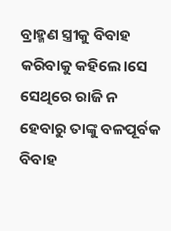ବ୍ରାହ୍ମଣ ସ୍ତ୍ରୀକୁ ବିବାହ କରିବାକୁ କହିଲେ।ସେ ସେଥିରେ ରାଜି ନ ହେବାରୁ ତାଙ୍କୁ ବଳପୂର୍ବକ ବିବାହ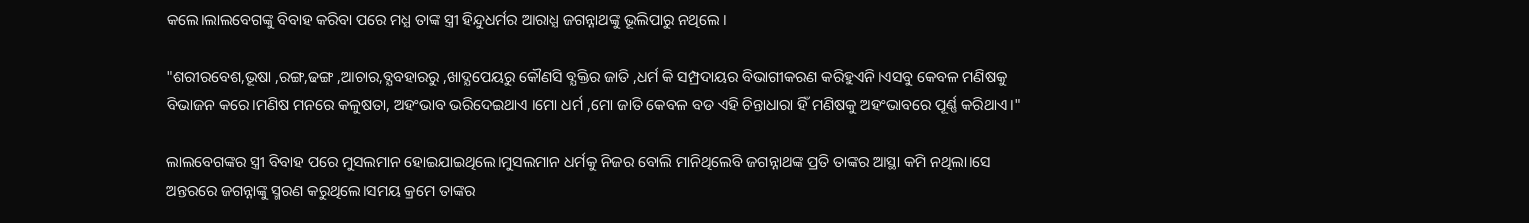କଲେ।ଲାଲବେଗଙ୍କୁ ବିବାହ କରିବା ପରେ ମଧ୍ଯ ତାଙ୍କ ସ୍ତ୍ରୀ ହିନ୍ଦୁଧର୍ମର ଆରାଧ୍ଯ ଜଗନ୍ନାଥଙ୍କୁ ଭୂଲିପାରୁ ନଥିଲେ ।

"ଶରୀରବେଶ,ଭୂଷା ,ରଙ୍ଗ,ଢଙ୍ଗ ,ଆଚାର,ବ୍ଯବହାରରୁ ,ଖାଦ୍ଯପେୟରୁ କୌଣସି ବ୍ଯକ୍ତିର ଜାତି ,ଧର୍ମ କି ସମ୍ପ୍ରଦାୟର ବିଭାଗୀକରଣ କରିହୁଏନି।ଏସବୁ କେବଳ ମଣିଷକୁ ବିଭାଜନ କରେ।ମଣିଷ ମନରେ କଳୁଷତା, ଅହଂଭାବ ଭରିଦେଇଥାଏ ।ମୋ ଧର୍ମ ,ମୋ ଜାତି କେବଳ ବଡ ଏହି ଚିନ୍ତାଧାରା ହିଁ ମଣିଷକୁ ଅହଂଭାବରେ ପୂର୍ଣ୍ଣ କରିଥାଏ।"

ଲାଲବେଗଙ୍କର ସ୍ତ୍ରୀ ବିବାହ ପରେ ମୁସଲମାନ ହୋଇଯାଇଥିଲେ।ମୁସଲମାନ ଧର୍ମକୁ ନିଜର ବୋଲି ମାନିଥିଲେବି ଜଗନ୍ନାଥଙ୍କ ପ୍ରତି ତାଙ୍କର ଆସ୍ଥା କମି ନଥିଲା।ସେ ଅନ୍ତରରେ ଜଗନ୍ନାଙ୍କୁ ସ୍ମରଣ କରୁଥିଲେ।ସମୟ କ୍ରମେ ତାଙ୍କର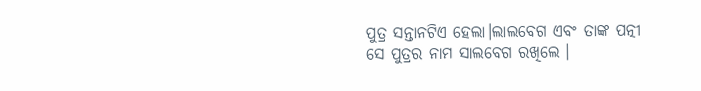ପୁତ୍ର ସନ୍ତାନଟିଏ ହେଲା।ଲାଲବେଗ ଏବଂ ତାଙ୍କ ପତ୍ନୀ ସେ ପୁତ୍ରର ନାମ ସାଲବେଗ ରଖିଲେ ।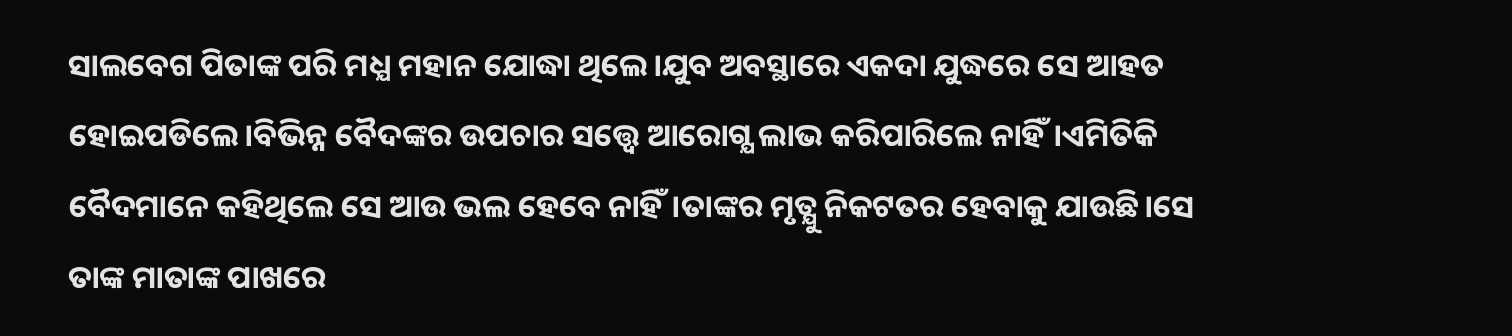ସାଲବେଗ ପିତାଙ୍କ ପରି ମଧ୍ଯ ମହାନ ଯୋଦ୍ଧା ଥିଲେ।ଯୁବ ଅବସ୍ଥାରେ ଏକଦା ଯୁଦ୍ଧରେ ସେ ଆହତ ହୋଇପଡିଲେ।ବିଭିନ୍ନ ବୈଦଙ୍କର ଉପଚାର ସତ୍ତ୍ଵେ ଆରୋଗ୍ଯ ଲାଭ କରିପାରିଲେ ନାହିଁ।ଏମିତିକି ବୈଦମାନେ କହିଥିଲେ ସେ ଆଉ ଭଲ ହେବେ ନାହିଁ।ତାଙ୍କର ମୃତ୍ଯୁ ନିକଟତର ହେବାକୁ ଯାଉଛି।ସେ ତାଙ୍କ ମାତାଙ୍କ ପାଖରେ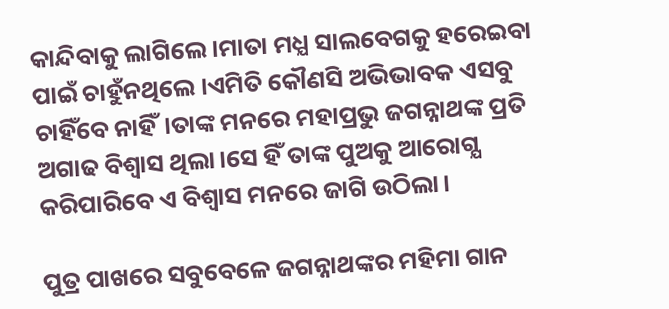କାନ୍ଦିବାକୁ ଲାଗିଲେ।ମାତା ମଧ୍ଯ ସାଲବେଗକୁ ହରେଇବା ପାଇଁ ଚାହୁଁନଥିଲେ ।ଏମିତି କୌଣସି ଅଭିଭାବକ ଏସବୁ ଚାହିଁବେ ନାହିଁ।ତାଙ୍କ ମନରେ ମହାପ୍ରଭୁ ଜଗନ୍ନାଥଙ୍କ ପ୍ରତି ଅଗାଢ ବିଶ୍ବାସ ଥିଲା।ସେ ହିଁ ତାଙ୍କ ପୁଅକୁ ଆରୋଗ୍ଯ କରିପାରିବେ ଏ ବିଶ୍ବାସ ମନରେ ଜାଗି ଉଠିଲା।

ପୁତ୍ର ପାଖରେ ସବୁବେଳେ ଜଗନ୍ନାଥଙ୍କର ମହିମା ଗାନ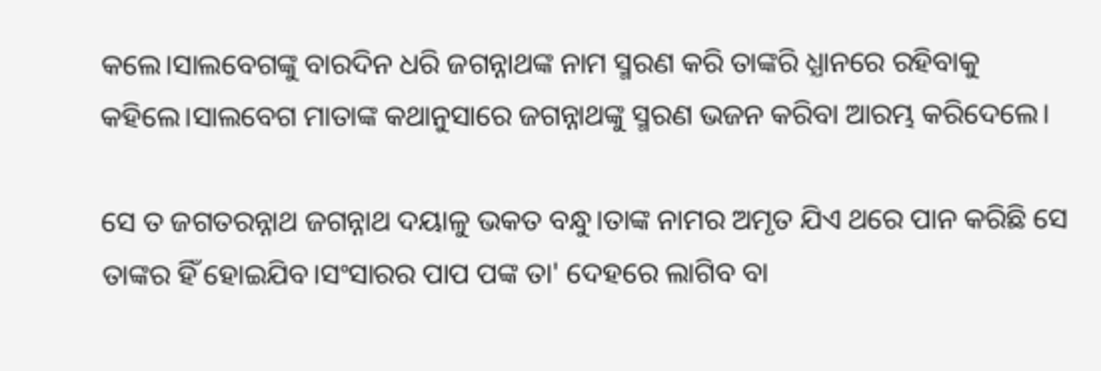କଲେ।ସାଲବେଗଙ୍କୁ ବାରଦିନ ଧରି ଜଗନ୍ନାଥଙ୍କ ନାମ ସ୍ମରଣ କରି ତାଙ୍କରି ଧ୍ଯାନରେ ରହିବାକୁ କହିଲେ।ସାଲବେଗ ମାତାଙ୍କ କଥାନୁସାରେ ଜଗନ୍ନାଥଙ୍କୁ ସ୍ମରଣ ଭଜନ କରିବା ଆରମ୍ଭ କରିଦେଲେ।

ସେ ତ ଜଗତରନ୍ନାଥ ଜଗନ୍ନାଥ ଦୟାଳୁ ଭକତ ବନ୍ଧୁ।ତାଙ୍କ ନାମର ଅମୃତ ଯିଏ ଥରେ ପାନ କରିଛି ସେ ତାଙ୍କର ହିଁ ହୋଇଯିବ।ସଂସାରର ପାପ ପଙ୍କ ତା' ଦେହରେ ଲାଗିବ ବା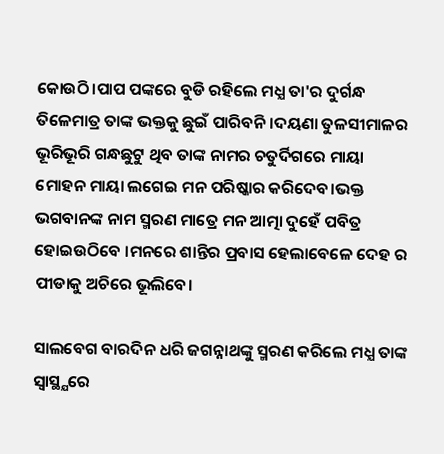କୋଉଠି।ପାପ ପଙ୍କରେ ବୁଡି ରହିଲେ ମଧ୍ଯ ତା'ର ଦୁର୍ଗନ୍ଧ ତିଳେମାତ୍ର ତାଙ୍କ ଭକ୍ତକୁ ଛୁଇଁ ପାରିବନି।ଦୟଣା ତୁଳସୀମାଳର ଭୂରିଭୂରି ଗନ୍ଧଛୁଟୁ ଥିବ ତାଙ୍କ ନାମର ଚତୁର୍ଦିଗରେ ମାୟା ମୋହନ ମାୟା ଲଗେଇ ମନ ପରିଷ୍କାର କରିଦେବ।ଭକ୍ତ ଭଗବାନଙ୍କ ନାମ ସ୍ମରଣ ମାତ୍ରେ ମନ ଆତ୍ମା ଦୁହେଁ ପବିତ୍ର ହୋଇଉଠିବେ ।ମନରେ ଶାନ୍ତିର ପ୍ରବାସ ହେଲାବେଳେ ଦେହ ର ପୀଡାକୁ ଅଚିରେ ଭୂଲିବେ।

ସାଲବେଗ ବାରଦିନ ଧରି ଜଗନ୍ନାଥଙ୍କୁ ସ୍ମରଣ କରିଲେ ମଧ୍ଯ ତାଙ୍କ ସ୍ବାସ୍ଥ୍ଯରେ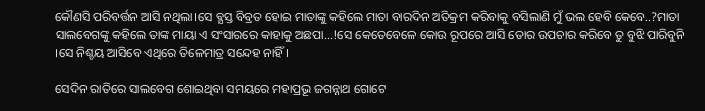କୌଣସି ପରିବର୍ତ୍ତନ ଆସି ନଥିଲା।ସେ ବ୍ଯସ୍ତ ବିବ୍ରତ ହୋଇ ମାତାଙ୍କୁ କହିଲେ ମାତା ବାରଦିନ ଅତିକ୍ରମ କରିବାକୁ ବସିଲାଣି ମୁଁ ଭଲ ହେବି କେବେ..?ମାତା ସାଲବେଗଙ୍କୁ କହିଲେ ତାଙ୍କ ମାୟା ଏ ସଂସାରରେ କାହାକୁ ଅଛପା...!ସେ କେତେବେଳେ କୋଉ ରୂପରେ ଆସି ତୋର ଉପଚାର କରିବେ ତୁ ବୁଝି ପାରିବୁନି ।ସେ ନିଶ୍ଚୟ ଆସିବେ ଏଥିରେ ତିଳେମାତ୍ର ସନ୍ଦେହ ନାହିଁ।

ସେଦିନ ରାତିରେ ସାଲବେଗ ଶୋଇଥିବା ସମୟରେ ମହାପ୍ରଭୂ ଜଗନ୍ନାଥ ଗୋଟେ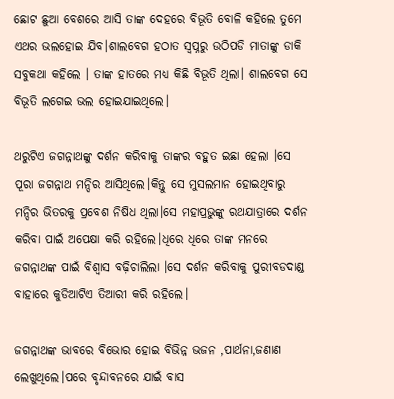ଛୋଟ ଛୁଆ ବେଶରେ ଆସି ତାଙ୍କ ଦେହରେ ବିଭୂତି ବୋଳି କହିଲେ ତୁମେ ଏଥର ଭଲହୋଇ ଯିବ।ଶାଲବେଗ ହଠାତ ସ୍ବପ୍ନରୁ ଉଠିପଡି ମାତାଙ୍କୁ ଡାକି ସବୁକଥା କହିଲେ । ତାଙ୍କ ହାତରେ ମଧ୍ଯ କିଛି ବିଭୂତି ଥିଲା। ଶାଲବେଗ ସେ ବିଭୂତି ଲଗେଇ ଭଲ ହୋଇଯାଇଥିଲେ।

ଥରୁଟିଏ ଜଗନ୍ନାଥଙ୍କୁ ଦର୍ଶନ କରିବାକୁ ତାଙ୍କର ବହୁତ ଇଛା ହେଲା ।ସେ ପୂରା ଜଗନ୍ନାଥ ମନ୍ଦିର ଆସିଥିଲେ।କିନ୍ତୁ ସେ ମୁସଲମାନ ହୋଇଥିବାରୁ ମନ୍ଦିର ଭିତରକୁ ପ୍ରବେଶ ନିଷିଧ ଥିଲା।ସେ ମହାପ୍ରଭୁଙ୍କୁ ରଥଯାତ୍ରାରେ ଦର୍ଶନ କରିବା ପାଇଁ ଅପେକ୍ଷା କରି ରହିଲେ।ଧିରେ ଧିରେ ତାଙ୍କ ମନରେ ଜଗନ୍ନାଥଙ୍କ ପାଇଁ ବିଶ୍ବାସ ବଢ଼ିଚାଲିଲା ।ସେ ଦର୍ଶନ କରିବାକୁ ପୁରୀବଡଦାଣ୍ଡ ବାହାରେ କୁଡିଆଟିଏ ତିଆରୀ କରି ରହିଲେ।

ଜଗନ୍ନାଥଙ୍କ ଭାବରେ ବିଭୋର ହୋଇ ବିଭିନ୍ନ ଭଜନ ,ପାର୍ଥନା,ଜଣାଣ ଲେଖୁଥିଲେ।ପରେ ବୃନ୍ଦାବନରେ ଯାଇଁ ବାସ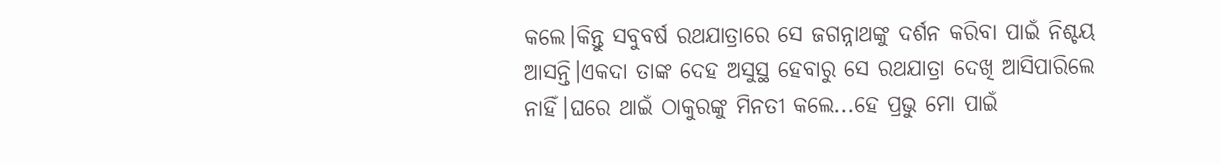କଲେ।କିନ୍ତୁ ସବୁବର୍ଷ ରଥଯାତ୍ରାରେ ସେ ଜଗନ୍ନାଥଙ୍କୁ ଦର୍ଶନ କରିବା ପାଇଁ ନିଶ୍ଚୟ ଆସନ୍ତି।ଏକଦା ତାଙ୍କ ଦେହ ଅସୁସ୍ଥ ହେବାରୁ ସେ ରଥଯାତ୍ରା ଦେଖି ଆସିପାରିଲେ ନାହିଁ।ଘରେ ଥାଇଁ ଠାକୁରଙ୍କୁ ମିନତୀ କଲେ...ହେ ପ୍ରଭୁ ମୋ ପାଇଁ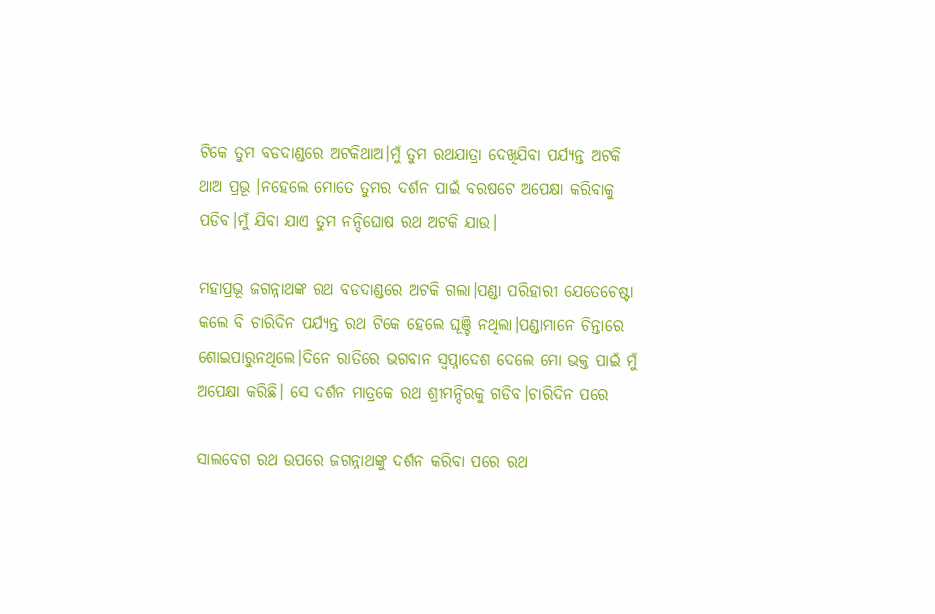ଟିକେ ତୁମ ବଡଦାଣ୍ଡରେ ଅଟକିଥାଅ।ମୁଁ ତୁମ ରଥଯାତ୍ରା ଦେଖିଯିବା ପର୍ଯ୍ଯନ୍ତ ଅଟକି ଥାଅ ପ୍ରଭୂ ।ନହେଲେ ମୋତେ ତୁମର ଦର୍ଶନ ପାଇଁ ବରଷଟେ ଅପେକ୍ଷା କରିବାକୁ ପଡିବ।ମୁଁ ଯିବା ଯାଏ ତୁମ ନନ୍ଦିଘୋଷ ରଥ ଅଟକି ଯାଉ।

ମହାପ୍ରଭୂ ଜଗନ୍ନାଥଙ୍କ ରଥ ବଡଦାଣ୍ଡରେ ଅଟକି ଗଲା।ପଣ୍ଡା ପରିହାରୀ ଯେତେଚେଷ୍ଟା କଲେ ବି ଚାରିଦିନ ପର୍ଯ୍ଯନ୍ତ ରଥ ଟିକେ ହେଲେ ଘୂଞ୍ଚି ନଥିଲା।ପଣ୍ଡାମାନେ ଚିନ୍ତାରେ ଶୋଇପାରୁନଥିଲେ।ଦିନେ ରାତିରେ ଭଗବାନ ସ୍ବପ୍ନାଦେଶ ଦେଲେ ମୋ ଭକ୍ତ ପାଇଁ ମୁଁ ଅପେକ୍ଷା କରିଛି। ସେ ଦର୍ଶନ ମାତ୍ରକେ ରଥ ଶ୍ରୀମନ୍ଦିରକୁ ଗଡିବ।ଚାରିଦିନ ପରେ

ସାଲବେଗ ରଥ ଉପରେ ଜଗନ୍ନାଥଙ୍କୁ ଦର୍ଶନ କରିବା ପରେ ରଥ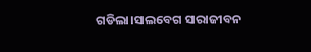ଗଡିଲା।ସାଲବେଗ ସାରାଜୀବନ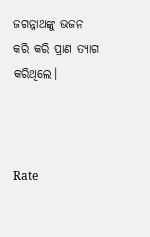ଜଗନ୍ନାଥଙ୍କୁ ଭଜନ କରି କରି ପ୍ରାଣ ତ୍ଯାଗ କରିଥିଲେ।



Rate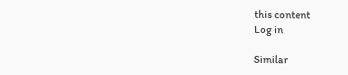this content
Log in

Similar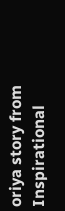oriya story from Inspirational